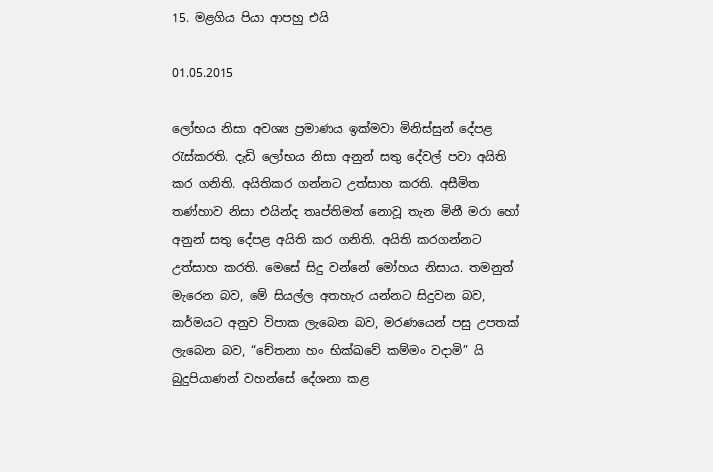15. මළගිය පියා ආපහු එයි

01.05.2015

ලෝභය නිසා අවශ්‍ය ප්‍රමාණය ඉක්මවා මිනිස්සුන් දේපළ රැස්කරති. දැඩි ලෝභය නිසා අනුන් සතු දේවල් පවා අයිති කර ගනිති. අයිතිකර ගන්නට උත්සාහ කරති. අසීමිත තණ්හාව නිසා එයින්ද තෘප්තිමත් නොවූ තැන මිනී මරා හෝ අනුන් සතු දේපළ අයිති කර ගනිති. අයිති කරගන්නට උත්සාහ කරති. මෙසේ සිදු වන්නේ මෝහය නිසාය. තමනුත් මැරෙන බව, මේ සියල්ල අතහැර යන්නට සිදුවන බව, කර්මයට අනුව විපාක ලැබෙන බව, මරණයෙන් පසු උපතක් ලැබෙන බව, “චේතනා හං භික්ඛවේ කම්මං වදාමි” යි බුදුපියාණන් වහන්සේ දේශනා කළ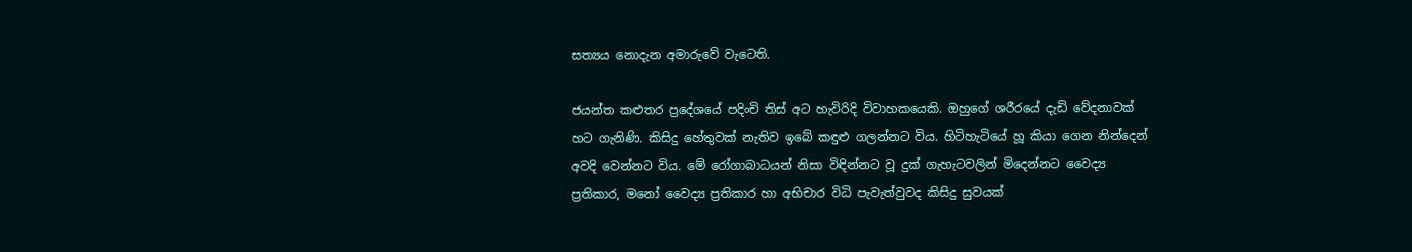සත්‍යය නොදැන අමාරුවේ වැටෙති.

ජයන්ත කළුතර ප්‍රදේශයේ පදිංචි තිස් අට හැවිරිදි විවාහකයෙකි. ඔහුගේ ශරීරයේ දැඩි වේදනාවක් හට ගැනිණි. කිසිදු හේතුවක් නැතිව ඉබේ කඳුළු ගලන්නට විය. හිටිහැටියේ හූ කියා ගෙන නින්දෙන් අවදි වෙන්නට විය. මේ රෝගාබාධයන් නිසා විඳින්නට වූ දුක් ගැහැටවලින් මිදෙන්නට වෛද්‍ය ප්‍රතිකාර, මනෝ වෛද්‍ය ප්‍රතිකාර හා අභිචාර විධි පැවැත්වුවද කිසිදු සුවයක්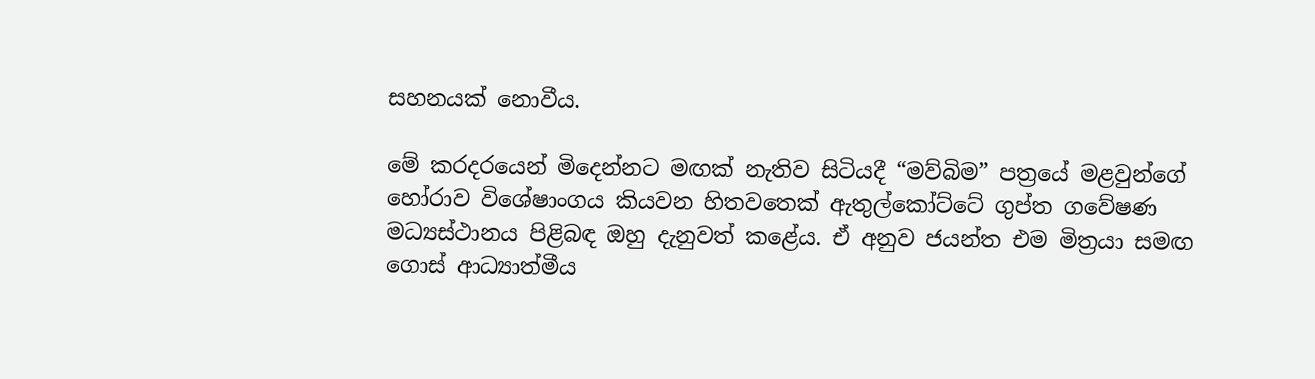සහනයක් නොවීය.

මේ කරදරයෙන් මිදෙන්නට මඟක් නැතිව සිටියදී “මව්බිම” පත්‍රයේ මළවුන්ගේ හෝරාව විශේෂාංගය කියවන හිතවතෙක් ඇතුල්කෝට්ටේ ගුප්ත ගවේෂණ මධ්‍යස්ථානය පිළිබඳ ඔහු දැනුවත් කළේය. ඒ අනුව ජයන්ත එම මිත්‍රයා සමඟ ගොස් ආධ්‍යාත්මීය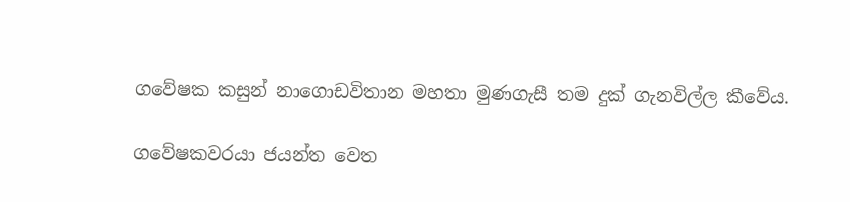ගවේෂක කසුන් නාගොඩවිතාන මහතා මුණගැසී තම දුක් ගැනවිල්ල කීවේය.

ගවේෂකවරයා ජයන්ත වෙත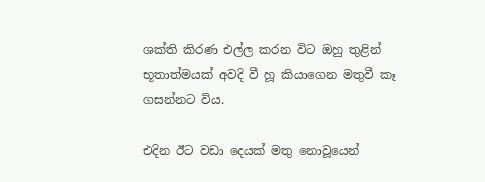ශක්ති කිරණ එල්ල කරන විට ඔහු තුළින් භූතාත්මයක් අවදි වී හූ කියාගෙන මතුවී කෑ ගසන්නට විය.

එදින ඊට වඩා දෙයක් මතු නොවූයෙන්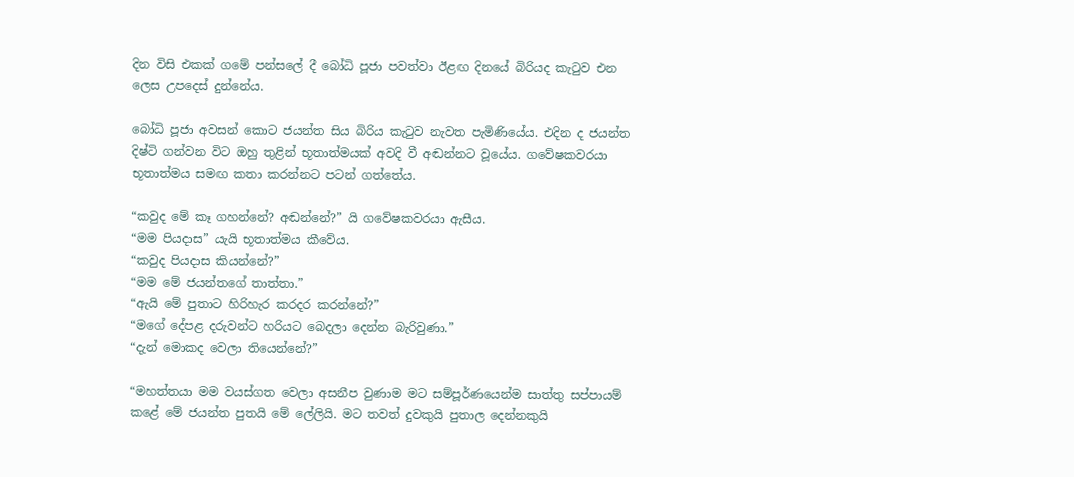දින විසි එකක් ගමේ පන්සලේ දී බෝධි පූජා පවත්වා ඊළඟ දිනයේ බිරියද කැටුව එන ලෙස උපදෙස් දුන්නේය.

බෝධි පූජා අවසන් කොට ජයන්ත සිය බිරිය කැටුව නැවත පැමිණියේය. එදින ද ජයන්ත දිෂ්ටි ගන්වන විට ඔහු තුළින් භූතාත්මයක් අවදි වී අඬන්නට වූයේය. ගවේෂකවරයා භූතාත්මය සමඟ කතා කරන්නට පටන් ගත්තේය.

“කවුද මේ කෑ ගහන්නේ? අඬන්නේ?” යි ගවේෂකවරයා ඇසීය.
“මම පියදාස” යැයි භූතාත්මය කීවේය.
“කවුද පියදාස කියන්නේ?”
“මම මේ ජයන්තගේ තාත්තා.”
“ඇයි මේ පුතාට හිරිහැර කරදර කරන්නේ?”
“මගේ දේපළ දරුවන්ට හරියට බෙදලා දෙන්න බැරිවුණා.”
“දැන් මොකද වෙලා තියෙන්නේ?”

“මහත්තයා මම වයස්ගත වෙලා අසනීප වුණාම මට සම්පූර්ණයෙන්ම සාත්තු සප්පායම් කළේ මේ ජයන්ත පුතයි මේ ලේලියි. මට තවත් දුවකුයි පුතාල දෙන්නකුයි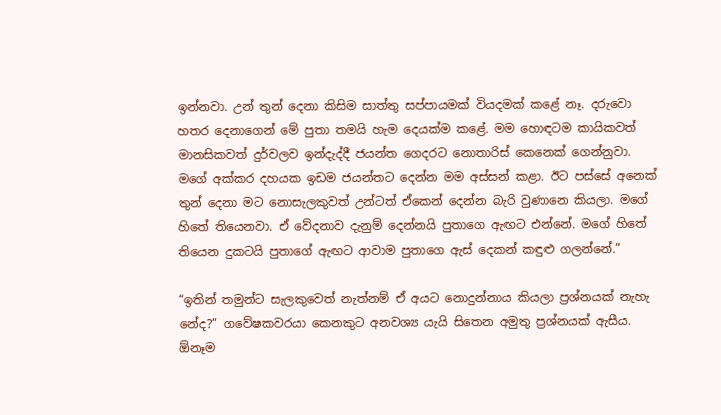ඉන්නවා. උන් තුන් දෙනා කිසිම සාත්තු සප්පායමක් වියදමක් කළේ නෑ. දරුවො හතර දෙනාගෙන් මේ පුතා තමයි හැම දෙයක්ම කළේ. මම හොඳටම කායිකවත් මානසිකවත් දුර්වලව ඉන්දැද්දී ජයන්ත ගෙදරට නොතාරිස් කෙනෙක් ගෙන්නුවා. මගේ අක්කර දහයක ඉඩම ජයන්තට දෙන්න මම අස්සන් කළා. ඊට පස්සේ අනෙක් තුන් දෙනා මට නොසැලකුවත් උන්ටත් ඒකෙන් දෙන්න බැරි වුණානෙ කියලා. මගේ හිතේ තියෙනවා. ඒ වේදනාව දැනුම් දෙන්නයි පුතාගෙ ඇඟට එන්නේ. මගේ හිතේ තියෙන දුකටයි පුතාගේ ඇඟට ආවාම පුතාගෙ ඇස් දෙකන් කඳුළු ගලන්නේ.”

“ඉතින් තමුන්ට සැලකුවෙත් නැත්නම් ඒ අයට නොදුන්නාය කියලා ප්‍රශ්නයක් නැහැ නේද?” ගවේෂකවරයා කෙනකුට අනවශ්‍ය යැයි සිතෙන අමුතු ප්‍රශ්නයක් ඇසීය. ඕනෑම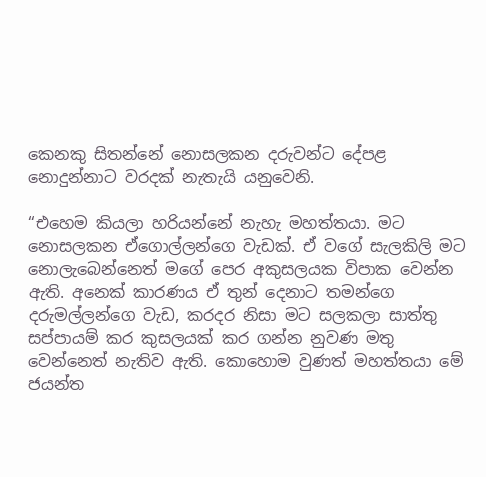කෙනකු සිතන්නේ නොසලකන දරුවන්ට දේපළ නොදුන්නාට වරදක් නැතැයි යනුවෙනි.

“එහෙම කියලා හරියන්නේ නැහැ මහත්තයා. මට නොසලකන ඒගොල්ලන්ගෙ වැඩක්. ඒ වගේ සැලකිලි මට නොලැබෙන්නෙත් මගේ පෙර අකුසලයක විපාක වෙන්න ඇති. අනෙක් කාරණය ඒ තුන් දෙනාට තමන්ගෙ දරුමල්ලන්ගෙ වැඩ, කරදර නිසා මට සලකලා සාත්තු සප්පායම් කර කුසලයක් කර ගන්න නුවණ මතු වෙන්නෙත් නැතිව ඇති. කොහොම වුණත් මහත්තයා මේ ජයන්ත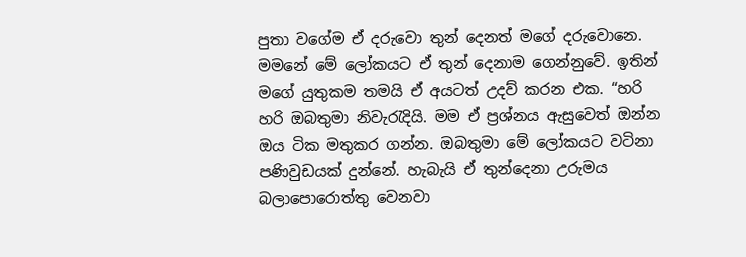පුතා වගේම ඒ දරුවො තුන් දෙනත් මගේ දරුවොනෙ. මමනේ මේ ලෝකයට ඒ තුන් දෙනාම ගෙන්නුවේ. ඉතින් මගේ යුතුකම තමයි ඒ අයටත් උදව් කරන එක. “හරි හරි ඔබතුමා නිවැරැදියි. මම ඒ ප්‍රශ්නය ඇසුවෙත් ඔන්න ඔය ටික මතුකර ගන්න. ඔබතුමා මේ ලෝකයට වටිනා පණිවුඩයක් දුන්නේ. හැබැයි ඒ තුන්දෙනා උරුමය බලාපොරොත්තු වෙනවා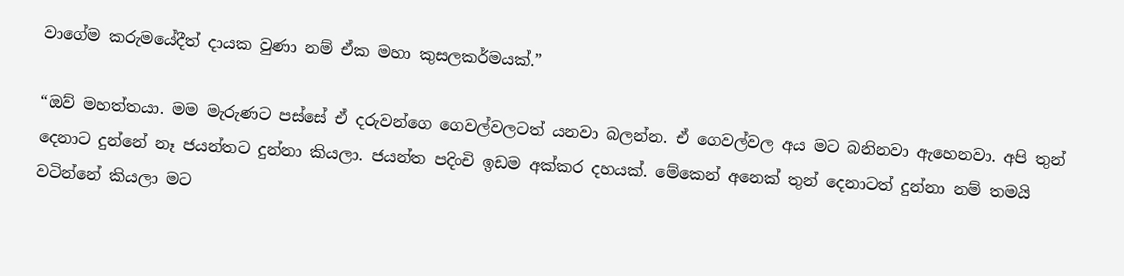වාගේම කරුමයේදීත් දායක වුණා නම් ඒක මහා කුසලකර්මයක්.”

“ඔව් මහත්තයා. මම මැරුණට පස්සේ ඒ දරුවන්ගෙ ගෙවල්වලටත් යනවා බලන්න. ඒ ගෙවල්වල අය මට බනිනවා ඇහෙනවා. අපි තුන් දෙනාට දුන්නේ නෑ ජයන්තට දුන්නා කියලා. ජයන්ත පදිංචි ඉඩම අක්කර දහයක්. මේකෙන් අනෙක් තුන් දෙනාටත් දුන්නා නම් තමයි වටින්නේ කියලා මට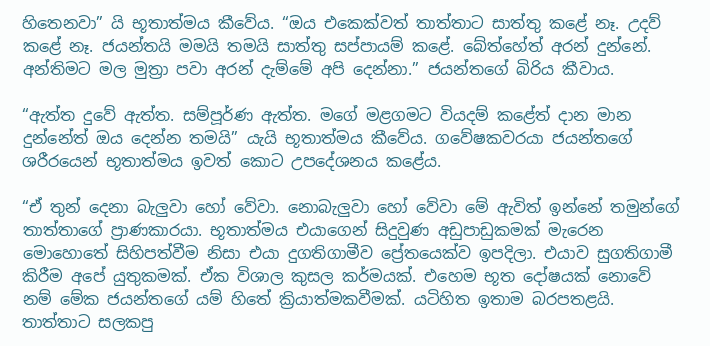හිතෙනවා” යි භූතාත්මය කීවේය. “ඔය එකෙක්වත් තාත්තාට සාත්තු කළේ නෑ. උදව් කළේ නෑ. ජයන්තයි මමයි තමයි සාත්තු සප්පායම් කළේ. බේත්හේත් අරන් දුන්නේ. අන්තිමට මල මුත්‍රා පවා අරන් දැම්මේ අපි දෙන්නා.” ජයන්තගේ බිරිය කීවාය.

“ඇත්ත දුවේ ඇත්ත. සම්පූර්ණ ඇත්ත. මගේ මළගමට වියදම් කළේත් දාන මාන දුන්නේත් ඔය දෙන්න තමයි” යැයි භූතාත්මය කීවේය. ගවේෂකවරයා ජයන්තගේ ශරීරයෙන් භූතාත්මය ඉවත් කොට උපදේශනය කළේය.

“ඒ තුන් දෙනා බැලුවා හෝ වේවා. නොබැලුවා හෝ වේවා මේ ඇවිත් ඉන්නේ තමුන්ගේ තාත්තාගේ ප්‍රාණකාරයා. භූතාත්මය එයාගෙන් සිදුවුණ අඩුපාඩුකමක් මැරෙන මොහොතේ සිහිපත්වීම නිසා එයා දුගතිගාමීව ප්‍රේතයෙක්ව ඉපදිලා. එයාව සුගතිගාමී කිරීම අපේ යුතුකමක්. ඒක විශාල කුසල කර්මයක්. එහෙම භූත දෝෂයක් නොවේ නම් මේක ජයන්තගේ යම් හිතේ ක්‍රියාත්මකවීමක්. යටිහිත ඉතාම බරපතළයි. තාත්තාට සලකපු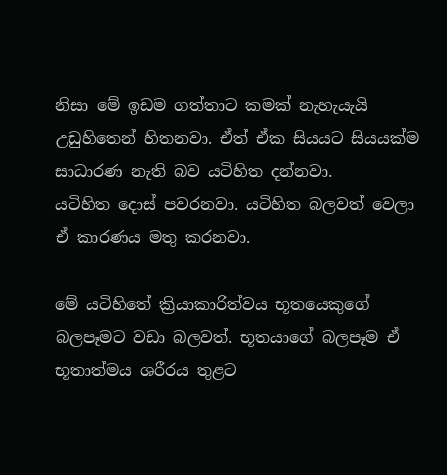නිසා මේ ඉඩම ගත්තාට කමක් නැහැයැයි උඩුහිතෙන් හිතනවා. ඒත් ඒක සියයට සියයක්ම සාධාරණ නැති බව යටිහිත දන්නවා. යටිහිත ‍දොස් පවරනවා. යටිහිත බලවත් වෙලා ඒ කාරණය මතු කරනවා.

මේ යටිහිතේ ක්‍රියාකාරිත්වය භූතයෙකුගේ බලපෑමට වඩා බලවත්. භූතයාගේ බලපෑම ඒ භූතාත්මය ශරීරය තුළට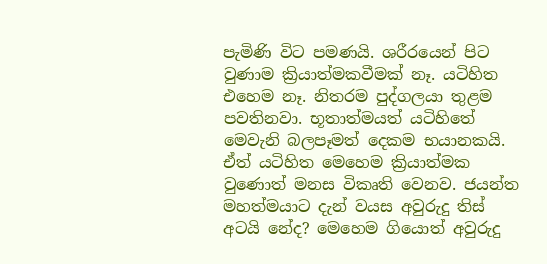පැමිණි විට පමණයි. ශරීරයෙන් පිට වුණාම ක්‍රියාත්මකවීමක් නෑ. යටිහිත එහෙම නෑ. නිතරම පුද්ගලයා තුළම පවතිනවා. භූතාත්මයත් යටිහිතේ මෙවැනි බලපෑමත් දෙකම භයානකයි. ඒත් යටිහිත මෙහෙම ක්‍රියාත්මක වුණොත් මනස විකෘති වෙනව. ජයන්ත මහත්මයාට දැන් වයස අවුරුදු තිස් අටයි නේද? මෙහෙම ගියොත් අවුරුදු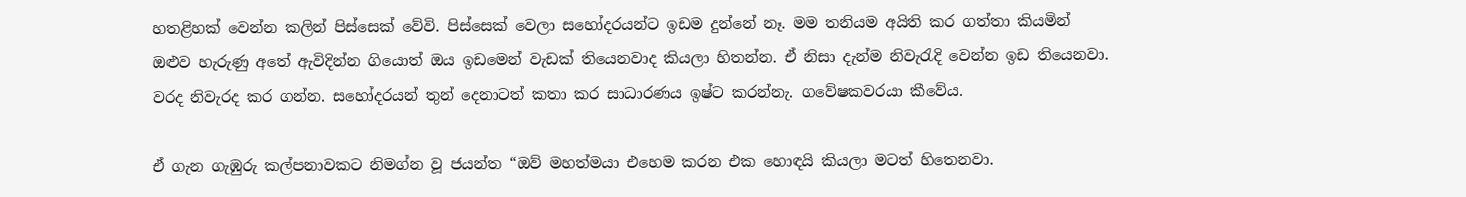හතළිහක් වෙන්න කලින් පිස්සෙක් වේවි. පිස්සෙක් වෙලා සහෝදරයන්ට ඉඩම දුන්නේ නෑ. මම තනියම අයිති කර ගත්තා කියමින් ඔළුව හැරුණු අතේ ඇවිදින්න ගියොත් ඔය ඉඩමෙන් වැඩක් තියෙනවාද කියලා හිතන්න. ඒ නිසා දැන්ම නිවැරැදි වෙන්න ඉඩ තියෙනවා. වරද නිවැරද කර ගන්න. සහෝදරයන් තුන් දෙනාටත් කතා කර සාධාරණය ඉෂ්ට කරන්නැ. ගවේෂකවරයා කීවේය.

ඒ ගැන ගැඹුරු කල්පනාවකට නිමග්න වූ ජයන්ත “ඔව් මහත්මයා එහෙම කරන එක හොඳයි කියලා මටත් හිතෙනවා.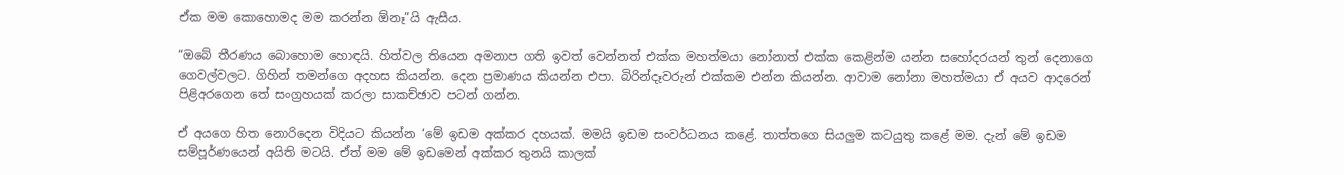ඒක මම කොහොමද මම කරන්න ඕනෑ”යි ඇසීය.

“ඔබේ තීරණය බොහොම හොඳයි. හිත්වල තියෙන අමනාප ගති ඉවත් වෙන්නත් එක්ක මහත්මයා නෝනාත් එක්ක කෙළින්ම යන්න සහෝදරයන් තුන් දෙනාගෙ ගෙවල්වලට. ගිහින් තමන්ගෙ අදහස කියන්න. දෙන ප්‍රමාණය කියන්න එපා. බිරින්දෑවරුන් එක්කම එන්න කියන්න. ආවාම නෝනා මහත්මයා ඒ අයව ආදරෙන් පිළිඅරගෙන තේ සංග්‍රහයක් කරලා සාකච්ඡාව පටන් ගන්න.

ඒ අයගෙ හිත නොරිදෙන විදියට කියන්න ‘මේ ඉඩම අක්කර දහයක්. මමයි ඉඩම සංවර්ධනය කළේ. තාත්තගෙ සියලුම කටයුතු කළේ මම. දැන් මේ ඉඩම සම්පූර්ණයෙන් අයිති මටයි. ඒත් මම මේ ඉඩමෙන් අක්කර තුනයි කාලක්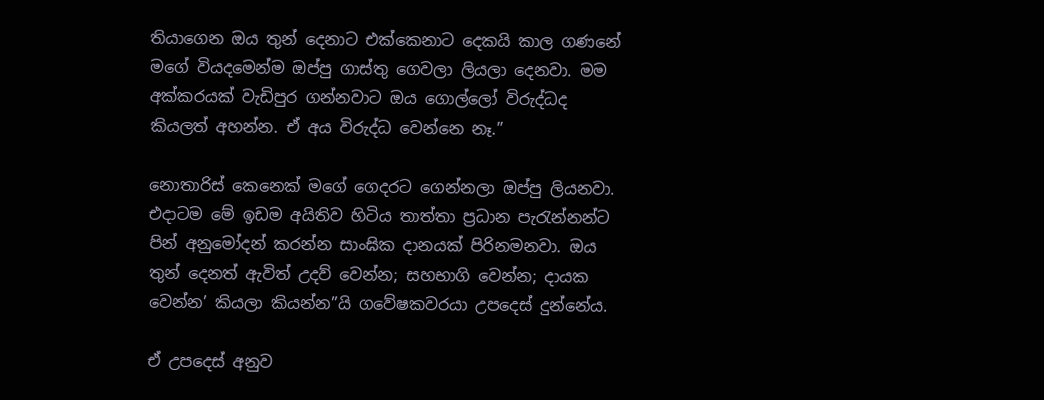තියාගෙන ඔය තුන් දෙනාට එක්කෙනාට දෙකයි කාල ගණනේ මගේ වියදමෙන්ම ඔප්පු ගාස්තු ගෙවලා ලියලා දෙනවා. මම අක්කරයක් වැඩිපුර ගන්නවාට ඔය ගොල්ලෝ විරුද්ධද කියලත් අහන්න. ඒ අය විරුද්ධ වෙන්නෙ නෑ.”

නොතාරිස් කෙනෙක් මගේ ගෙදරට ගෙන්නලා ඔප්පු ලියනවා. එදාටම මේ ඉඩම අයිතිව හිටිය තාත්තා ප්‍රධාන පැරැන්නන්ට පින් අනුමෝදන් කරන්න සාංඝික දානයක් පිරිනමනවා. ඔය තුන් දෙනත් ඇවිත් උදව් වෙන්න; සහභාගි වෙන්න; දායක වෙන්න’ කියලා කියන්න”යි ගවේෂකවරයා උපදෙස් දුන්නේය.

ඒ උපදෙස් අනුව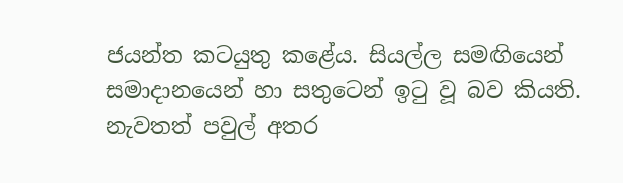ජයන්ත කටයුතු කළේය. සියල්ල සමඟියෙන් සමාදානයෙන් හා සතුටෙන් ඉටු වූ බව කියති. නැවතත් පවුල් අතර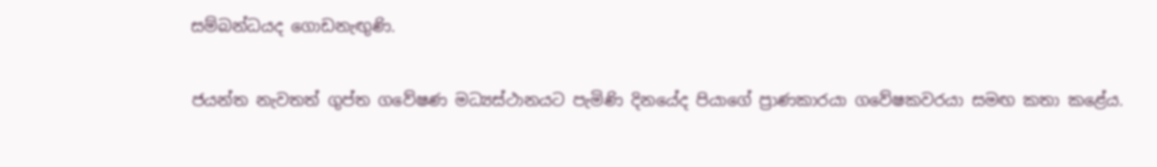සම්බන්ධයද ගොඩනැඟුණි.

ජයන්ත නැවතත් ගුප්ත ගවේෂණ මධ්‍යස්ථානයට පැමිණි දිනයේද පියාගේ ප්‍රාණකාරයා ගවේෂකවරයා සමඟ කතා කළේය.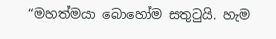“මහත්මයා බොහෝම සතුටුයි. හැම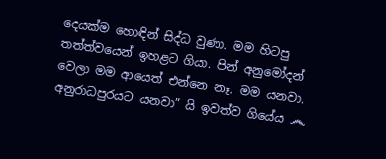දෙයක්ම හොඳින් සිද්ධ වුණා. මම හිටපු තත්ත්වයෙන් ඉහළට ගියා. පින් අනුමෝදන් වෙලා මම ආයෙත් එන්නෙ නෑ. මම යනවා. අනුරාධපුරයට යනවා” යි ඉවත්ව ගියේය ෴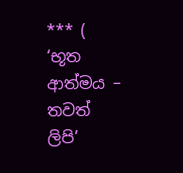*** ( ‘භූත ආත්මය – තවත් ලිපි’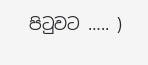පිටුවට ….. )